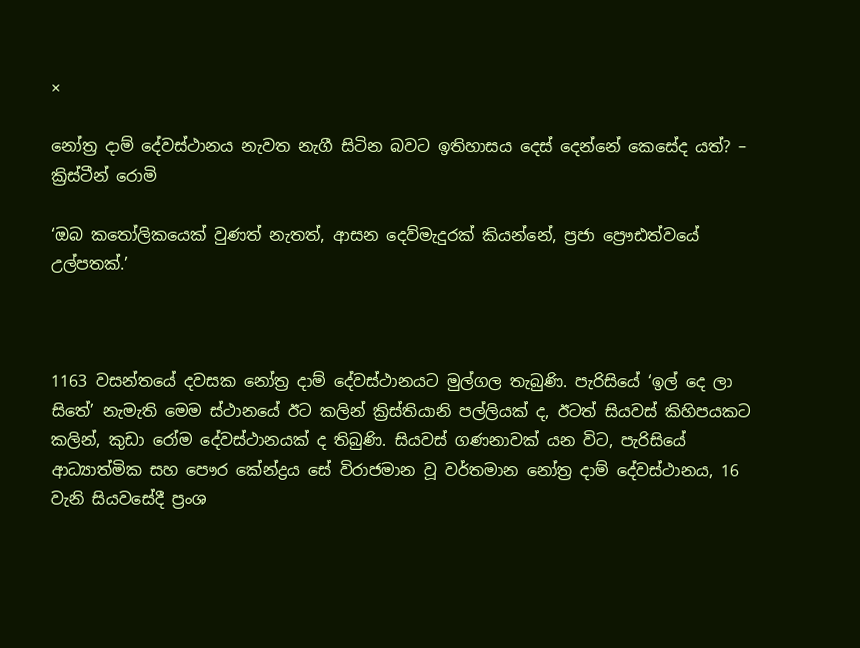×

නෝත්‍ර දාම් දේවස්ථානය නැවත නැගී සිටින බවට ඉතිහාසය දෙස් දෙන්නේ කෙසේද යත්? – ක්‍රිස්ටීන් රොමි

‘ඔබ කතෝලිකයෙක් වුණත් නැතත්, ආසන දෙව්මැදුරක් කියන්නේ, ප්‍රජා ප්‍රෞඪත්වයේ උල්පතක්.’



1163 වසන්තයේ දවසක නෝත්‍ර දාම් දේවස්ථානයට මුල්ගල තැබුණි. පැරිසියේ ‘ඉල් දෙ ලා සිතේ’ නැමැති මෙම ස්ථානයේ ඊට කලින් ක්‍රිස්තියානි පල්ලියක් ද, ඊටත් සියවස් කිහිපයකට කලින්, කුඩා රෝම දේවස්ථානයක් ද තිබුණි. සියවස් ගණනාවක් යන විට, පැරිසියේ ආධ්‍යාත්මික සහ පෞර කේන්ද්‍රය සේ විරාජමාන වූ වර්තමාන නෝත්‍ර දාම් දේවස්ථානය, 16 වැනි සියවසේදී ප්‍රංශ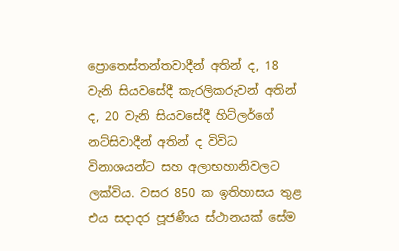ප්‍රොතෙස්තන්තවාදීන් අතින් ද, 18 වැනි සියවසේදී කැරලිකරුවන් අතින් ද, 20 වැනි සියවසේදී හිට්ලර්ගේ නට්සිවාදීන් අතින් ද විවිධ විනාශයන්ට සහ අලාභහානිවලට ලක්විය. වසර 850 ක ඉතිහාසය තුළ එය සදාදර පූජණීය ස්ථානයක් සේම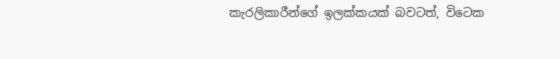කැරලිකාරීන්ගේ ඉලක්කයක් බවටත්, විටෙක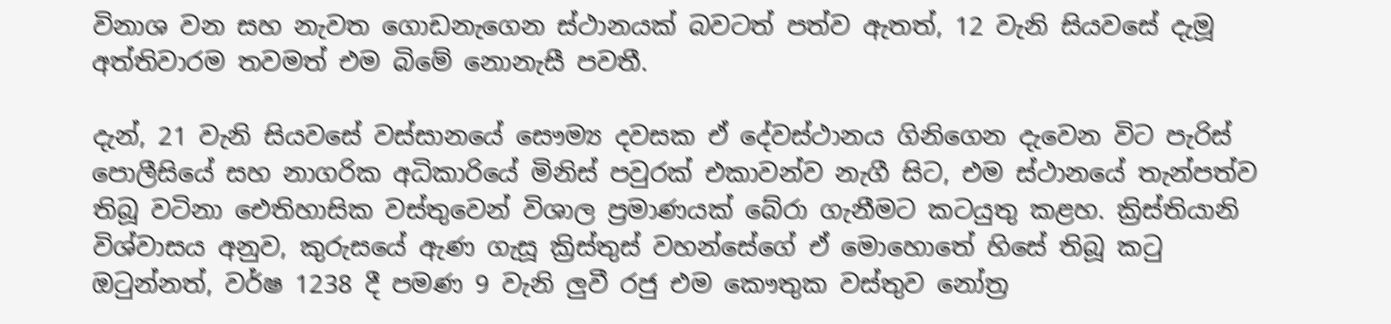විනාශ වන සහ නැවත ගොඩනැගෙන ස්ථානයක් බවටත් පත්ව ඇතත්, 12 වැනි සියවසේ දැමූ අත්තිවාරම තවමත් එම බිමේ නොනැසී පවතී.

දැන්, 21 වැනි සියවසේ වස්සානයේ සෞම්‍ය දවසක ඒ දේවස්ථානය ගිනිගෙන දැවෙන විට පැරිස් පොලීසියේ සහ නාගරික අධිකාරියේ මිනිස් පවුරක් එකාවන්ව නැගී සිට, එම ස්ථානයේ තැන්පත්ව තිබූ වටිනා ඓතිහාසික වස්තුවෙන් විශාල ප්‍රමාණයක් බේරා ගැනීමට කටයුතු කළහ. ක්‍රිස්තියානි විශ්වාසය අනුව, කුරුසයේ ඇණ ගැසූ ක්‍රිස්තුස් වහන්සේගේ ඒ මොහොතේ හිසේ තිබූ කටු ඔටුන්නත්, වර්ෂ 1238 දී පමණ 9 වැනි ලුවී රජු එම කෞතුක වස්තුව නෝත්‍ර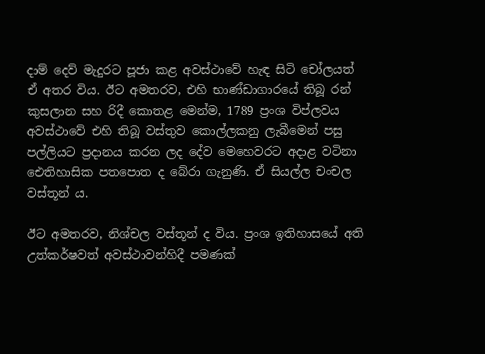දාම් දෙව් මැදුරට පූජා කළ අවස්ථාවේ හැඳ සිටි චෝලයත් ඒ අතර විය. ඊට අමතරව, එහි භාණ්ඩාගාරයේ තිබූ රන් කුසලාන සහ රිදී කොතළ මෙන්ම, 1789 ප්‍රංශ විප්ලවය අවස්ථාවේ එහි තිබූ වස්තුව කොල්ලකනු ලැබීමෙන් පසු පල්ලියට ප්‍රදානය කරන ලද දේව මෙහෙවරට අදාළ වටිනා ඓතිහාසික පතපොත ද බේරා ගැනුණි. ඒ සියල්ල චංචල වස්තූන් ය.

ඊට අමතරව, නිශ්චල වස්තූන් ද විය. ප්‍රංශ ඉතිහාසයේ අති උත්කර්ෂවත් අවස්ථාවන්හිදී පමණක්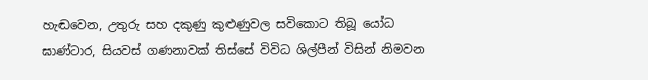හැඬවෙන, උතුරු සහ දකුණු කුළුණුවල සවිකොට තිබූ යෝධ ඝාණ්ටාර, සියවස් ගණනාවක් තිස්සේ විවිධ ශිල්පීන් විසින් නිමවන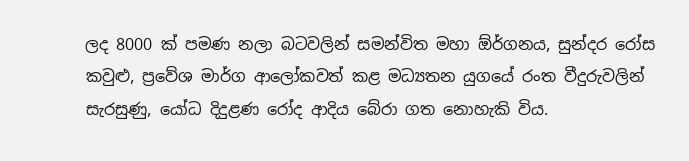ලද 8000 ක් පමණ නලා බටවලින් සමන්විත මහා ඕර්ගනය, සුන්දර රෝස කවුළු, ප්‍රවේශ මාර්ග ආලෝකවත් කළ මධ්‍යතන යුගයේ රංත වීදුරුවලින් සැරසුණු, යෝධ දිදුළණ රෝද ආදිය බේරා ගත නොහැකි විය.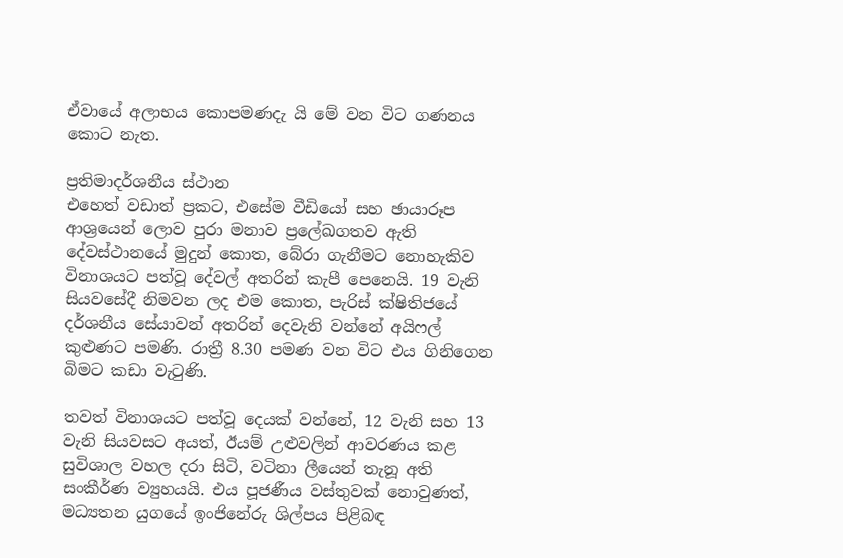ඒවායේ අලාභය කොපමණදැ යි මේ වන විට ගණනය කොට නැත.

ප්‍රතිමාදර්ශනීය ස්ථාන
එහෙත් වඩාත් ප්‍රකට, එසේම වීඩියෝ සහ ඡායාරූප ආශ්‍රයෙන් ලොව පුරා මනාව ප්‍රලේඛගතව ඇති දේවස්ථානයේ මුදුන් කොත, බේරා ගැනීමට නොහැකිව විනාශයට පත්වූ දේවල් අතරින් කැපී පෙනෙයි. 19 වැනි සියවසේදී නිමවන ලද එම කොත, පැරිස් ක්ෂිතිජයේ දර්ශනීය සේයාවන් අතරින් දෙවැනි වන්නේ අයිෆල් කුළුණට පමණි. රාත්‍රී 8.30 පමණ වන විට එය ගිනිගෙන බිමට කඩා වැටුණි.

තවත් විනාශයට පත්වූ දෙයක් වන්නේ, 12 වැනි සහ 13 වැනි සියවසට අයත්, ඊයම් උළුවලින් ආවරණය කළ සුවිශාල වහල දරා සිටි, වටිනා ලීයෙන් තැනූ අති සංකීර්ණ ව්‍යුහයයි. එය පූජණීය වස්තුවක් නොවුණත්, මධ්‍යතන යුගයේ ඉංජිනේරු ශිල්පය පිළිබඳ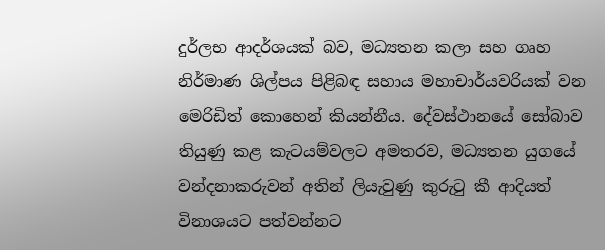දුර්ලභ ආදර්ශයක් බව, මධ්‍යතන කලා සහ ගෘහ නිර්මාණ ශිල්පය පිළිබඳ සහාය මහාචාර්යවරියක් වන මෙරිඩිත් කොහෙන් කියන්නීය. දේවස්ථානයේ සෝබාව තියුණු කළ කැටයම්වලට අමතරව, මධ්‍යතන යුගයේ වන්දනාකරුවන් අතින් ලියැවුණු කුරුටු කී ආදියත් විනාශයට පත්වන්නට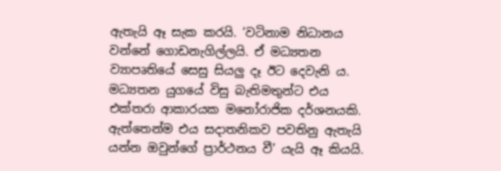ඇතැයි ඈ සැක කරයි. ‘වටිනාම නිධානය වන්නේ ගොඩනැගිල්ලයි. ඒ මධ්‍යතන ව්‍යාපෘතියේ සෙසු සියලු දෑ ඊට දෙවැනි ය. මධ්‍යතන යුගයේ විසු බැතිමතුන්ට එය එක්තරා ආකාරයක මනෝරාජික දර්ශනයකි. ඇත්තෙන්ම එය සදාතනිකව පවතිනු ඇතැයි යන්න ඔවුන්ගේ ප්‍රාර්ථනය වී’ යැයි ඈ කියයි.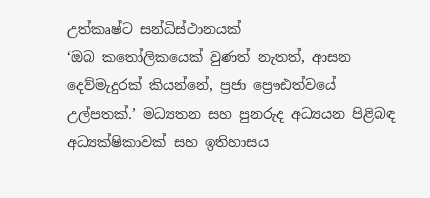උත්කෘෂ්ට සන්ධිස්ථානයක්
‘ඔබ කතෝලිකයෙක් වුණත් නැතත්, ආසන දෙව්මැදුරක් කියන්නේ, ප්‍රජා ප්‍රෞඪත්වයේ උල්පතක්.’ මධ්‍යතන සහ පුනරුද අධ්‍යයන පිළිබඳ අධ්‍යක්ෂිකාවක් සහ ඉතිහාසය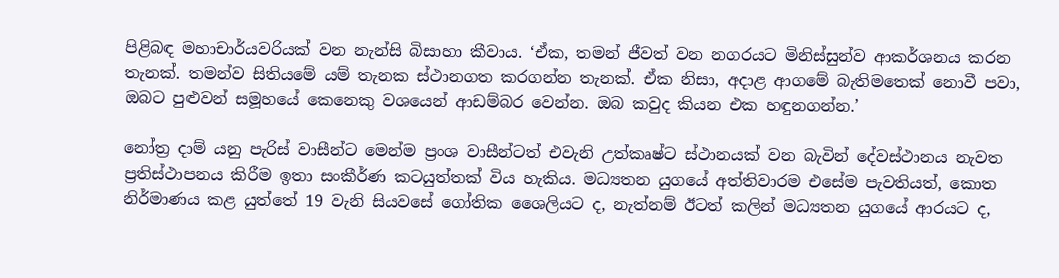පිළිබඳ මහාචාර්යවරියක් වන නැන්සි බිසාහා කීවාය. ‘ඒක, තමන් ජීවත් වන නගරයට මිනිස්සුන්ව ආකර්ශනය කරන තැනක්. තමන්ව සිතියමේ යම් තැනක ස්ථානගත කරගන්න තැනක්. ඒක නිසා, අදාළ ආගමේ බැතිමතෙක් නොවී පවා, ඔබට පුළුවන් සමූහයේ කෙනෙකු වශයෙන් ආඩම්බර වෙන්න. ඔබ කවුද කියන එක හඳුනගන්න.’

නෝත්‍ර දාම් යනු පැරිස් වාසීන්ට මෙන්ම ප්‍රංශ වාසීන්ටත් එවැනි උත්කෘෂ්ට ස්ථානයක් වන බැවින් දේවස්ථානය නැවත ප්‍රතිස්ථාපනය කිරීම ඉතා සංකීර්ණ කටයුත්තක් විය හැකිය. මධ්‍යතන යුගයේ අත්තිවාරම එසේම පැවතියත්, කොත නිර්මාණය කළ යුත්තේ 19 වැනි සියවසේ ගෝතික ශෛලියට ද, නැත්නම් ඊටත් කලින් මධ්‍යතන යුගයේ ආරයට ද,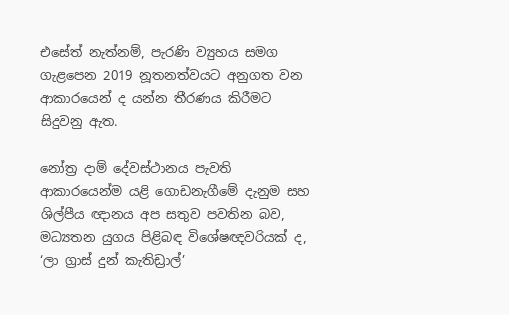එසේත් නැත්නම්, පැරණි ව්‍යුහය සමග ගැළපෙන 2019 නූතනත්වයට අනුගත වන ආකාරයෙන් ද යන්න තීරණය කිරීමට සිදුවනු ඇත.

නෝත්‍ර දාම් දේවස්ථානය පැවති ආකාරයෙන්ම යළි ගොඩනැගීමේ දැනුම සහ ශිල්පීය ඥානය අප සතුව පවතින බව, මධ්‍යතන යුගය පිළිබඳ විශේෂඥවරියක් ද, ‘ලා ග්‍රාස් දුන් කැතිඩ්‍රාල්’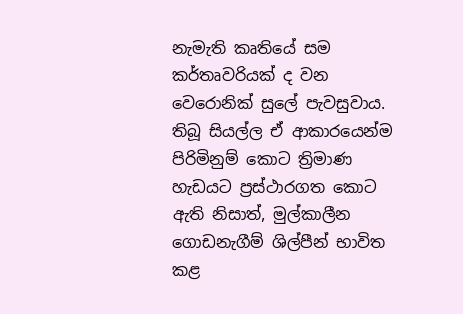නැමැති කෘතියේ සම කර්තෘවරියක් ද වන වෙරොනික් සුලේ පැවසුවාය. තිබූ සියල්ල ඒ ආකාරයෙන්ම පිරිමිනුම් කොට ත්‍රිමාණ හැඩයට ප්‍රස්ථාරගත කොට ඇති නිසාත්, මුල්කාලීන ගොඩනැගීම් ශිල්පීන් භාවිත කළ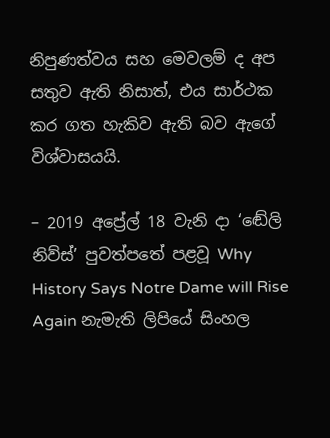නිපුණත්වය සහ මෙවලම් ද අප සතුව ඇති නිසාත්, එය සාර්ථක කර ගත හැකිව ඇති බව ඇගේ විශ්වාසයයි.

– 2019 අප්‍රේල් 18 වැනි දා ‘ඬේලි නිව්ස්’ පුවත්පතේ පළවූ Why History Says Notre Dame will Rise Again නැමැති ලිපියේ සිංහල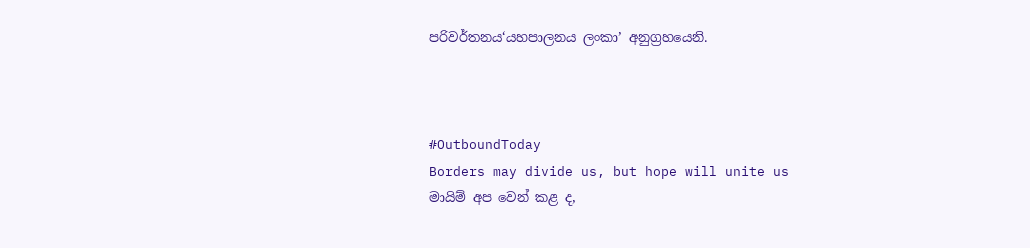පරිවර්තනය‘යහපාලනය ලංකා’ අනුග්‍රහයෙනි.



#OutboundToday
Borders may divide us, but hope will unite us
මායිම් අප වෙන් කළ ද,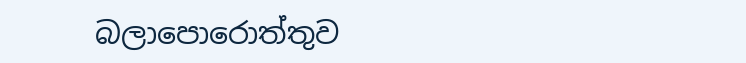බලාපොරොත්තුව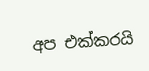අප එක්කරයි